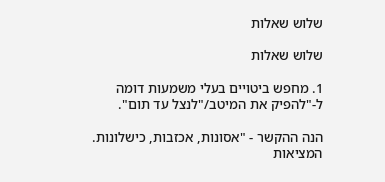שלוש שאלות

שלוש שאלות

1. מחפש ביטויים בעלי משמעות דומה ל-"להפיק את המיטב/"לנצל עד תום".

הנה ההקשר - "אסונות, אכזבות, כישלונות. המציאות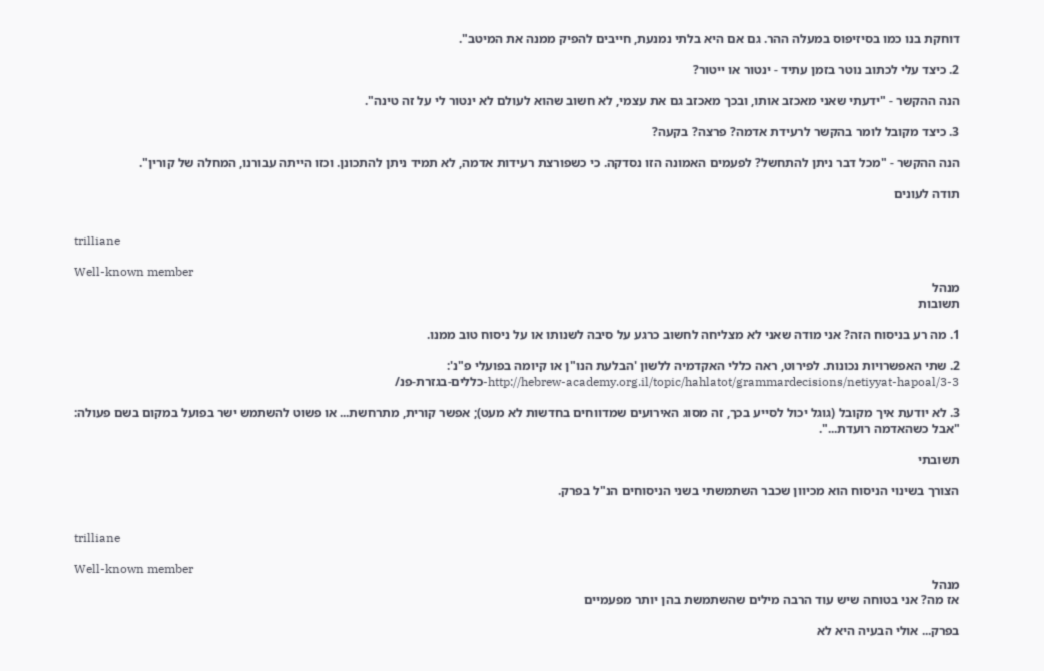דוחקת בנו כמו בסיזיפוס במעלה ההר. גם אם היא בלתי נמנעת, חייבים להפיק ממנה את המיטב".

2. כיצד עלי לכתוב נוטר בזמן עתיד - ינטור או ייטור?

הנה ההקשר - "ידעתי שאני מאכזב אותו, ובכך מאכזב גם את עצמי, לא חשוב שהוא לעולם לא ינטור לי על זה טינה".

3. כיצד מקובל לומר בהקשר לרעידת אדמה? פרצה? בקעה?

הנה ההקשר - "מכל דבר ניתן להתחשל? לפעמים האמונה הזו נסדקה. כי כשפורצת רעידות אדמה, לא תמיד ניתן להתכונן. וכזו הייתה עבורנו, המחלה של קורין".

תודה לעונים


trilliane

Well-known member
מנהל
תשובות

1. מה רע בניסוח הזה? אני מודה שאני לא מצליחה לחשוב כרגע על סיבה לשנותו או על ניסוח טוב ממנו.

2. שתי האפשרויות נכונות. לפירוט, ראה כללי האקדמיה ללשון 'הבלעת הנו"ן או קיומה בפועלי פ"נ':
http://hebrew-academy.org.il/topic/hahlatot/grammardecisions/netiyyat-hapoal/3-3-כללים-בגזרת-פנ/

3. לא יודעת איך מקובל (גוגל יכול לסייע בכך, זה מסוג האירועים שמדווחים בחדשות לא מעט); אפשר קורית, מתרחשת... או פשוט להשתמש ישר בפועל במקום בשם פעולה: "אבל כשהאדמה רועדת...".

תשובתי

הצורך בשינוי הניסוח הוא מכיוון שכבר השתמשתי בשני הניסוחים הנ"ל בפרק.


trilliane

Well-known member
מנהל
אז מה? אני בטוחה שיש עוד הרבה מילים שהשתמשת בהן יותר מפעמיים

בפרק... אולי הבעיה היא לא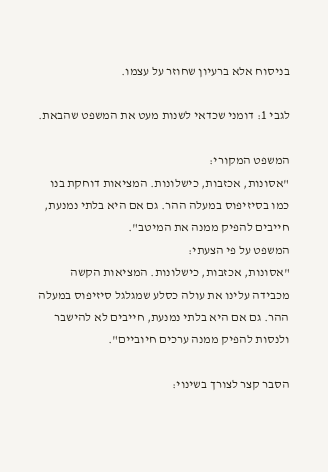בניסוח אלא ברעיון שחוזר על עצמו.

לגבי 1: דומני שכדאי לשנות מעט את המשפט שהבאת.

המשפט המקורי:
"אסונות, אכזבות, כישלונות. המציאות דוחקת בנו כמו בסיזיפוס במעלה ההר. גם אם היא בלתי נמנעת, חייבים להפיק ממנה את המיטב".
המשפט על פי הצעתי:
"אסונות, אכזבות, כישלונות. המציאות הקשה מכבידה עלינו את עולה כסלע שמגלגל סיזיפוס במעלה ההר. גם אם היא בלתי נמנעת, חייבים לא להישבר ולנסות להפיק ממנה ערכים חיוביים".

הסבר קצר לצורך בשינוי: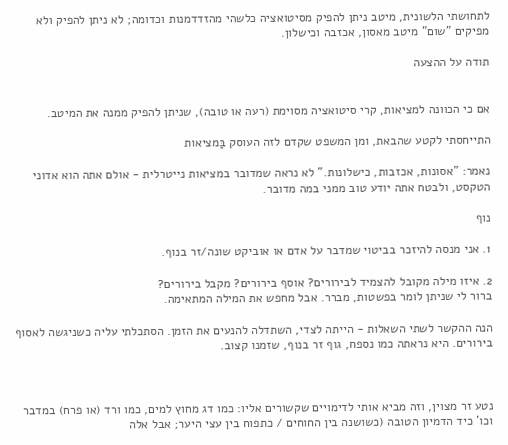לתחושתי הלשונית, מיטב ניתן להפיק מסיטואציה כלשהי מהזדדמנות וכדומה; לא ניתן להפיק ולא מפיקים "שום" מיטב מאסון, אכזבה וכישלון.

תודה על ההצעה


אם כי הכוונה למציאות, קרי סיטואציה מסוימת (רעה או טובה), שניתן להפיק ממנה את המיטב.

התייחסתי לקטע שהבאת, ומן המשפט שקדם לזה העוסק בַּמציאות

נאמר: "אסונות, אכזבות, כישלונות." לא נראה שמדובר במציאות נייטרלית - אולם אתה הוא אדוני הטקסט, ולבטח אתה יודע טוב ממני במה מדובר.

נוף

1. אני מנסה להיזכר בביטוי שמדבר על אדם או אוביקט שונה/זר בנוף.

2. איזו מילה מקובל להצמיד לבירורים? אוסף בירורים? מקבל בירורים?
ברור לי שניתן לומר בפשטות, מברר. אבל מחפש את המילה המתאימה.

הנה ההקשר לשתי השאלות - הייתה לצדי, השתדלה להנעים את הזמן. הסתכלתי עליה כשניגשה לאסוף בירורים. היא נראתה כמו נספח, גוף זר בנוף, שזמנו קצוב.



נטע זר מצוין, וזה מביא אותי לדימויים שקשורים אליו: כמו דג מחוץ למים, כמו ורד (או פרח) במדבר וכו' כיד הדמיון הטובה (כשושנה בין החוחים / כתפוח בין עצי היער; אבל אלה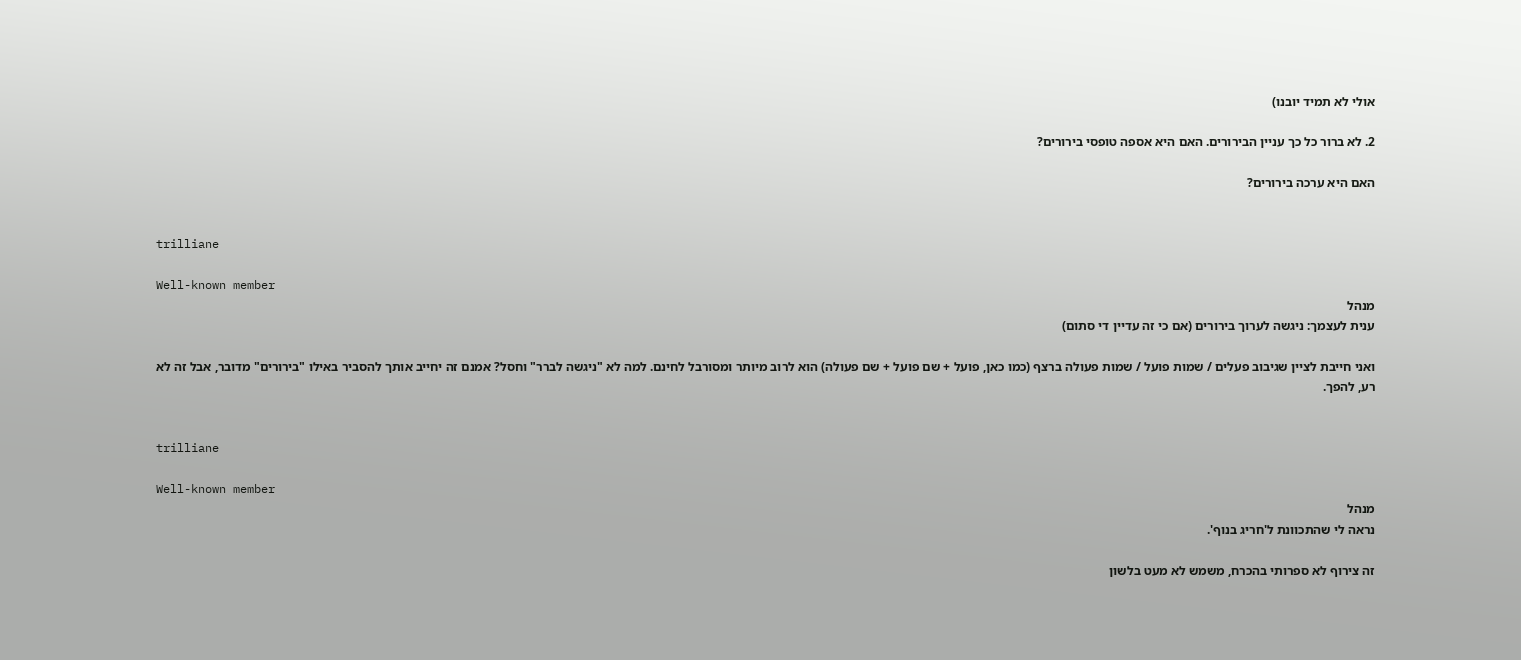אולי לא תמיד יובנו)

2. לא ברור כל כך עניין הבירורים. האם היא אספה טופסי בירורים?

האם היא ערכה בירורים?


trilliane

Well-known member
מנהל
ענית לעצמך: ניגשה לערוך בירורים (אם כי זה עדיין די סתום)

ואני חייבת לציין שגיבוב פעלים / שמות פועל / שמות פעולה ברצף (כמו כאן, פועל + שם פועל + שם פעולה) הוא לרוב מיותר ומסורבל לחינם. למה לא "ניגשה לברר" וחסל? אמנם זה יחייב אותך להסביר באילו "בירורים" מדובר, אבל זה לא רע, להפך.


trilliane

Well-known member
מנהל
נראה לי שהתכוונת ל'חריג בנוף'.

זה צירוף לא ספרותי בהכרח, משמש לא מעט בלשון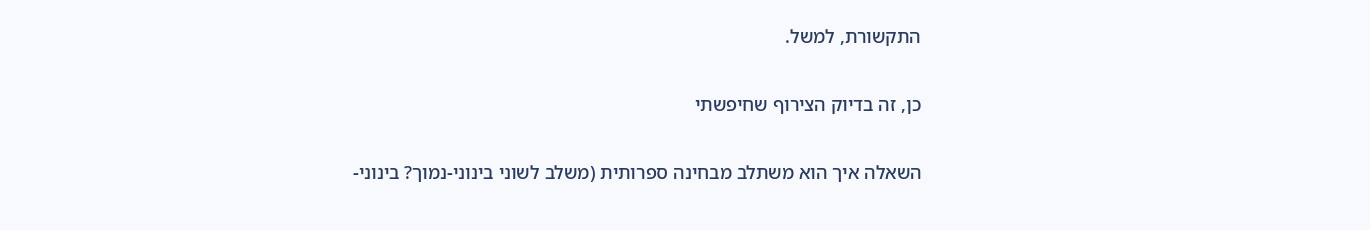התקשורת, למשל.

כן, זה בדיוק הצירוף שחיפשתי

השאלה איך הוא משתלב מבחינה ספרותית (משלב לשוני בינוני-נמוך? בינוני-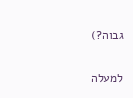גבוה?)

למעלה